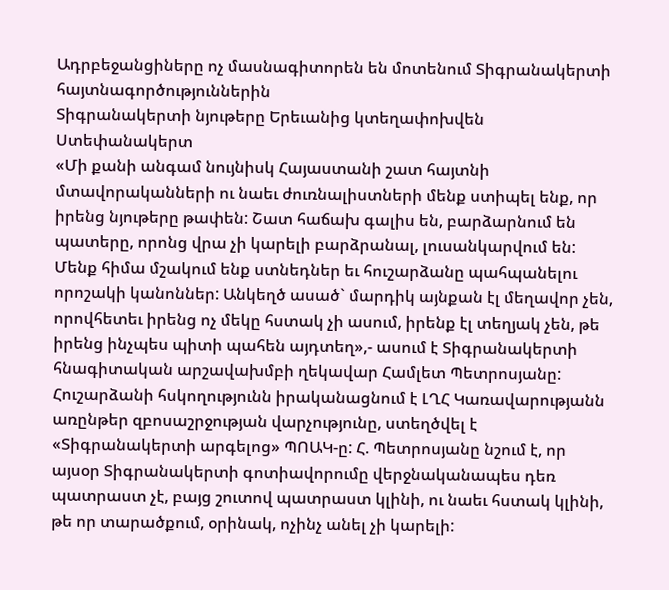Ադրբեջանցիները ոչ մասնագիտորեն են մոտենում Տիգրանակերտի հայտնագործություններին
Տիգրանակերտի նյութերը Երեւանից կտեղափոխվեն Ստեփանակերտ
«Մի քանի անգամ նույնիսկ Հայաստանի շատ հայտնի մտավորականների ու նաեւ ժուռնալիստների մենք ստիպել ենք, որ իրենց նյութերը թափեն: Շատ հաճախ գալիս են, բարձարնում են պատերը, որոնց վրա չի կարելի բարձրանալ, լուսանկարվում են: Մենք հիմա մշակում ենք ստնեդներ եւ հուշարձանը պահպանելու որոշակի կանոններ: Անկեղծ ասած` մարդիկ այնքան էլ մեղավոր չեն, որովհետեւ իրենց ոչ մեկը հստակ չի ասում, իրենք էլ տեղյակ չեն, թե իրենց ինչպես պիտի պահեն այդտեղ»,- ասում է Տիգրանակերտի հնագիտական արշավախմբի ղեկավար Համլետ Պետրոսյանը:
Հուշարձանի հսկողությունն իրականացնում է ԼՂՀ Կառավարությանն առընթեր զբոսաշրջության վարչությունը, ստեղծվել է «Տիգրանակերտի արգելոց» ՊՈԱԿ-ը: Հ. Պետրոսյանը նշում է, որ այսօր Տիգրանակերտի գոտիավորումը վերջնականապես դեռ պատրաստ չէ, բայց շուտով պատրաստ կլինի, ու նաեւ հստակ կլինի, թե որ տարածքում, օրինակ, ոչինչ անել չի կարելի: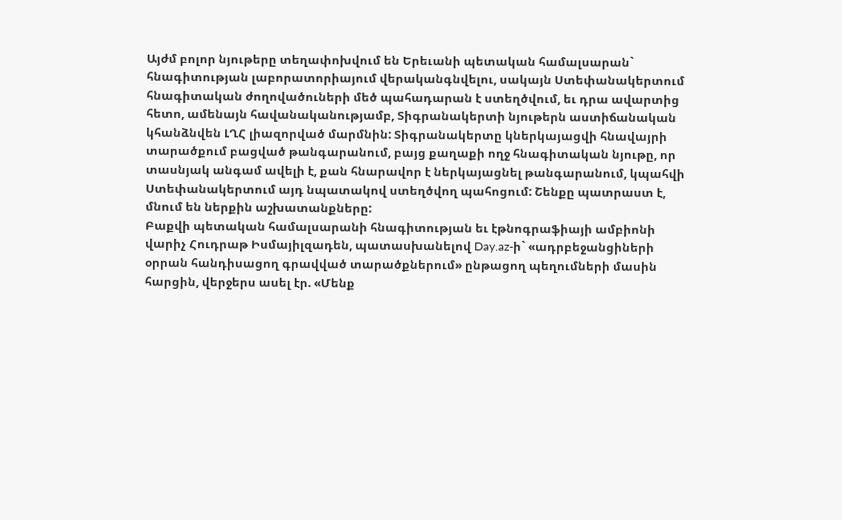Այժմ բոլոր նյութերը տեղափոխվում են Երեւանի պետական համալսարան` հնագիտության լաբորատորիայում վերականգնվելու, սակայն Ստեփանակերտում հնագիտական ժողովածուների մեծ պահադարան է ստեղծվում, եւ դրա ավարտից հետո, ամենայն հավանականությամբ, Տիգրանակերտի նյութերն աստիճանական կհանձնվեն ԼՂՀ լիազորված մարմնին: Տիգրանակերտը կներկայացվի հնավայրի տարածքում բացված թանգարանում, բայց քաղաքի ողջ հնագիտական նյութը, որ տասնյակ անգամ ավելի է, քան հնարավոր է ներկայացնել թանգարանում, կպահվի Ստեփանակերտում այդ նպատակով ստեղծվող պահոցում: Շենքը պատրաստ է, մնում են ներքին աշխատանքները:
Բաքվի պետական համալսարանի հնագիտության եւ էթնոգրաֆիայի ամբիոնի վարիչ Հուդրաթ Իսմայիլզադեն, պատասխանելով Day.az-ի` «ադրբեջանցիների օրրան հանդիսացող գրավված տարածքներում» ընթացող պեղումների մասին հարցին, վերջերս ասել էր. «Մենք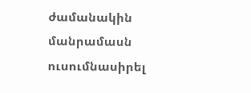ժամանակին մանրամասն ուսումնասիրել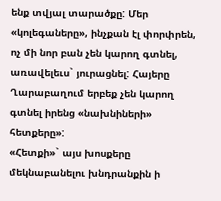ենք տվյալ տարածքը: Մեր «կոլեգաները», ինչքան էլ փորփրեն, ոչ մի նոր բան չեն կարող գտնել, առավելեւս` յուրացնել: Հայերը Ղարաբաղում երբեք չեն կարող գտնել իրենց «նախնիների» հետքերը»:
«Հետքի»` այս խոսքերը մեկնաբանելու խնդրանքին ի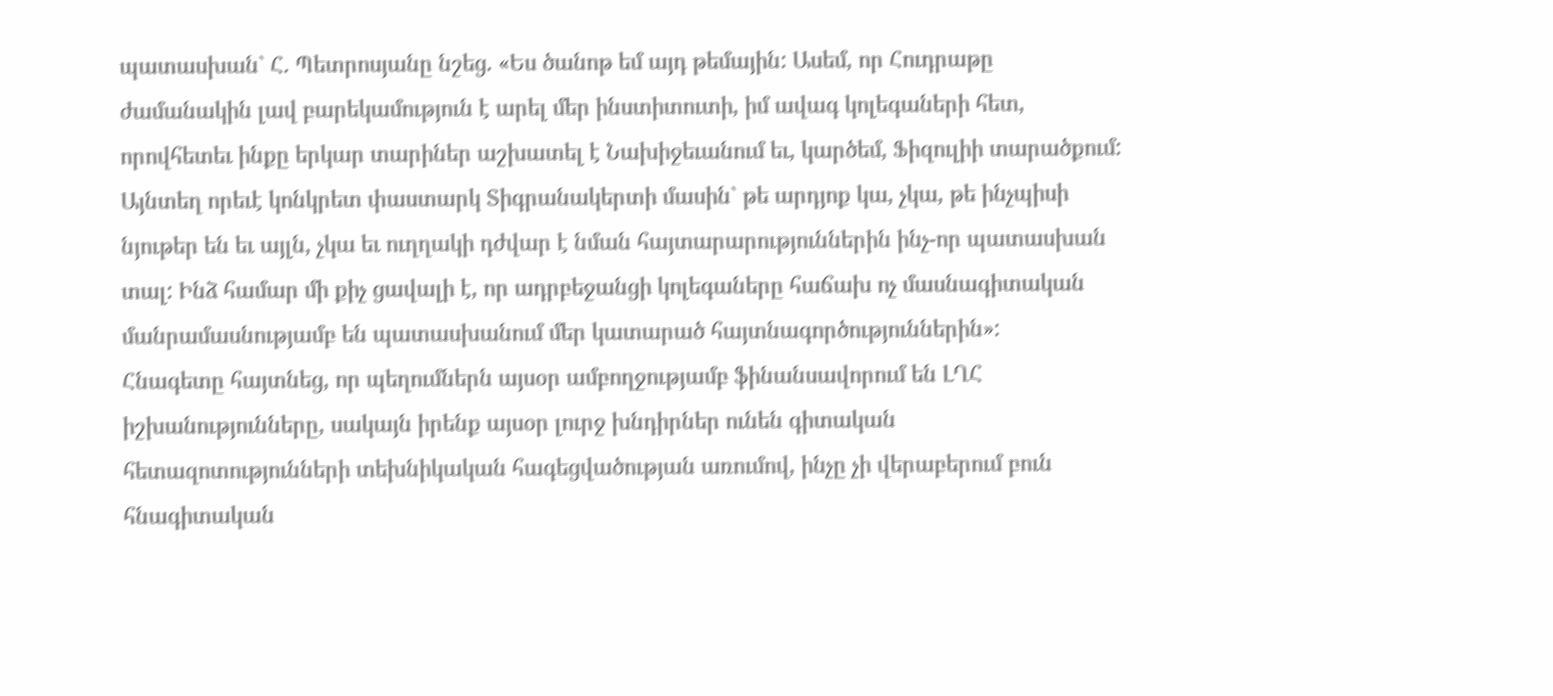պատասխան` Հ. Պետրոսյանը նշեց. «Ես ծանոթ եմ այդ թեմային: Ասեմ, որ Հուդրաթը ժամանակին լավ բարեկամություն է արել մեր ինստիտուտի, իմ ավագ կոլեգաների հետ, որովհետեւ ինքը երկար տարիներ աշխատել է Նախիջեւանում եւ, կարծեմ, Ֆիզուլիի տարածքում: Այնտեղ որեւէ կոնկրետ փաստարկ Տիգրանակերտի մասին` թե արդյոք կա, չկա, թե ինչպիսի նյութեր են եւ այլն, չկա եւ ուղղակի դժվար է նման հայտարարություններին ինչ-որ պատասխան տալ: Ինձ համար մի քիչ ցավալի է, որ ադրբեջանցի կոլեգաները հաճախ ոչ մասնագիտական մանրամասնությամբ են պատասխանում մեր կատարած հայտնագործություններին»:
Հնագետը հայտնեց, որ պեղումներն այսօր ամբողջությամբ ֆինանսավորում են ԼՂՀ իշխանությունները, սակայն իրենք այսօր լուրջ խնդիրներ ունեն գիտական հետազոտությունների տեխնիկական հագեցվածության առումով, ինչը չի վերաբերում բուն հնագիտական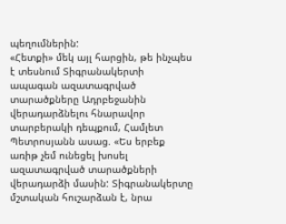պեղումներին:
«Հետքի» մեկ այլ հարցին, թե ինչպես է տեսնում Տիգրանակերտի ապագան ազատագրված տարածքները Ադրբեջանին վերադարձնելու հնարավոր տարբերակի դեպքում, Համլետ Պետրոսյանն ասաց. «Ես երբեք առիթ չեմ ունեցել խոսել ազատագրված տարածքների վերադարձի մասին: Տիգրանակերտը մշտական հուշարձան է, նրա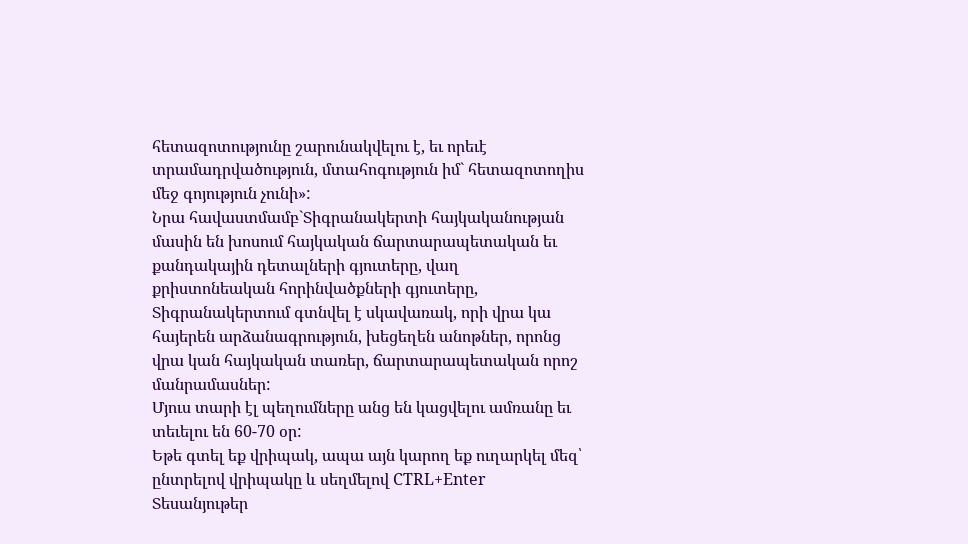հետազոտությունը շարունակվելու է, եւ որեւէ տրամադրվածություն, մտահոգություն իմ` հետազոտողիս մեջ գոյություն չունի»:
Նրա հավաստմամբ`Տիգրանակերտի հայկականության մասին են խոսում հայկական ճարտարապետական եւ քանդակային դետալների գյուտերը, վաղ քրիստոնեական հորինվածքների գյուտերը, Տիգրանակերտում գտնվել է սկավառակ, որի վրա կա հայերեն արձանագրություն, խեցեղեն անոթներ, որոնց վրա կան հայկական տառեր, ճարտարապետական որոշ մանրամասներ:
Մյուս տարի էլ պեղումները անց են կացվելու ամռանը եւ տեւելու են 60-70 օր:
Եթե գտել եք վրիպակ, ապա այն կարող եք ուղարկել մեզ՝ ընտրելով վրիպակը և սեղմելով CTRL+Enter
Տեսանյութեր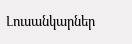Լուսանկարներ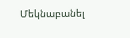Մեկնաբանել